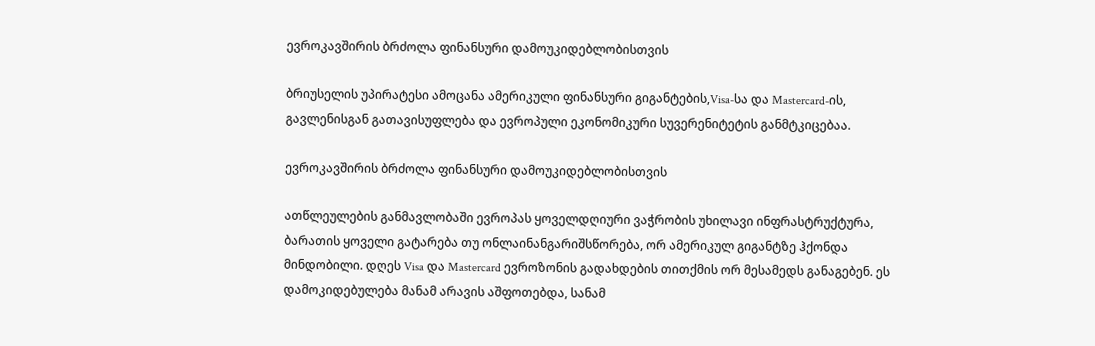ევროკავშირის ბრძოლა ფინანსური დამოუკიდებლობისთვის

ბრიუსელის უპირატესი ამოცანა ამერიკული ფინანსური გიგანტების,Visa-სა და Mastercard-ის, გავლენისგან გათავისუფლება და ევროპული ეკონომიკური სუვერენიტეტის განმტკიცებაა.

ევროკავშირის ბრძოლა ფინანსური დამოუკიდებლობისთვის

ათწლეულების განმავლობაში ევროპას ყოველდღიური ვაჭრობის უხილავი ინფრასტრუქტურა, ბარათის ყოველი გატარება თუ ონლაინანგარიშსწორება, ორ ამერიკულ გიგანტზე ჰქონდა მინდობილი. დღეს Visa და Mastercard ევროზონის გადახდების თითქმის ორ მესამედს განაგებენ. ეს დამოკიდებულება მანამ არავის აშფოთებდა, სანამ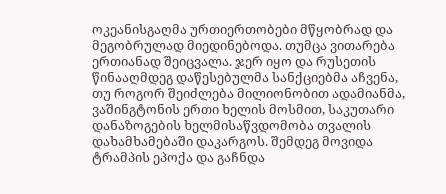ოკეანისგაღმა ურთიერთობები მწყობრად და მეგობრულად მიედინებოდა. თუმცა ვითარება ერთიანად შეიცვალა. ჯერ იყო და რუსეთის წინააღმდეგ დაწესებულმა სანქციებმა აჩვენა, თუ როგორ შეიძლება მილიონობით ადამიანმა, ვაშინგტონის ერთი ხელის მოსმით, საკუთარი დანაზოგების ხელმისაწვდომობა თვალის დახამხამებაში დაკარგოს. შემდეგ მოვიდა ტრამპის ეპოქა და გაჩნდა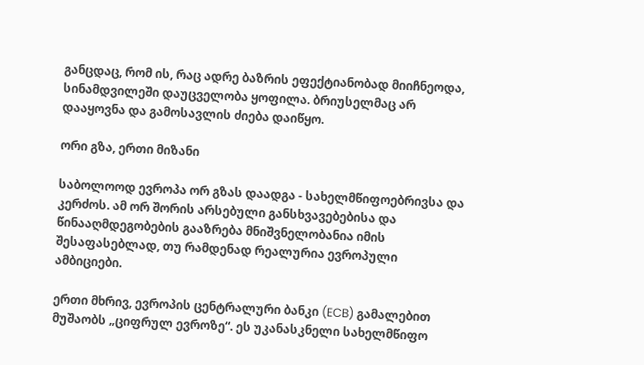განცდაც, რომ ის, რაც ადრე ბაზრის ეფექტიანობად მიიჩნეოდა, სინამდვილეში დაუცველობა ყოფილა. ბრიუსელმაც არ დააყოვნა და გამოსავლის ძიება დაიწყო.

ორი გზა, ერთი მიზანი

საბოლოოდ ევროპა ორ გზას დაადგა - სახელმწიფოებრივსა და კერძოს. ამ ორ შორის არსებული განსხვავებებისა და წინააღმდეგობების გააზრება მნიშვნელობანია იმის შესაფასებლად, თუ რამდენად რეალურია ევროპული ამბიციები.

ერთი მხრივ, ევროპის ცენტრალური ბანკი (ECB) გამალებით მუშაობს „ციფრულ ევროზე“. ეს უკანასკნელი სახელმწიფო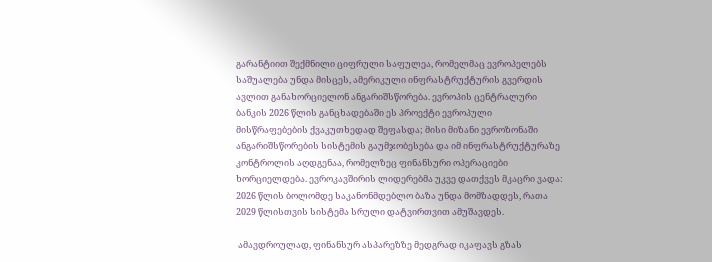გარანტიით შექმნილი ციფრული საფულეა, რომელმაც ევროპელებს საშუალება უნდა მისცეს, ამერიკული ინფრასტრუქტურის გვერდის ავლით განახორციელონ ანგარიშსწორება. ევროპის ცენტრალური ბანკის 2026 წლის განცხადებაში ეს პროექტი ევროპული მისწრაფებების ქვაკუთხედად შეფასდა; მისი მიზანი ევროზონაში ანგარიშსწორების სისტემის გაუმჯობესება და იმ ინფრასტრუქტურაზე კონტროლის აღდგენაა, რომელზეც ფინანსური ოპერაციები ხორციელდება. ევროკავშირის ლიდერებმა უკვე დათქვეს მკაცრი ვადა: 2026 წლის ბოლომდე საკანონმდებლო ბაზა უნდა მომზადდეს, რათა 2029 წლისთვის სისტემა სრული დატვირთვით ამუშავდეს.

 ამავდროულად, ფინანსურ ასპარეზზე მედგრად იკაფავს გზას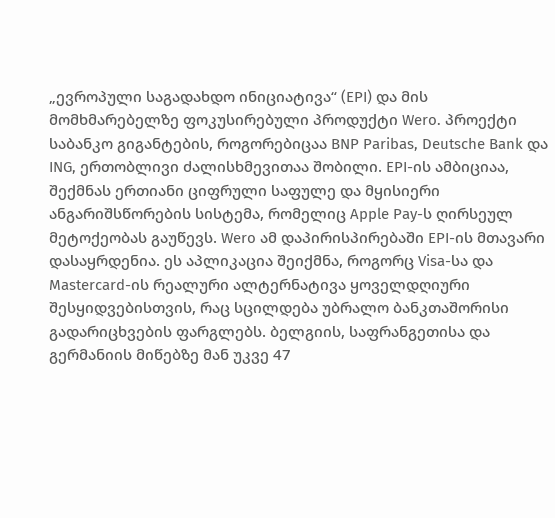„ევროპული საგადახდო ინიციატივა“ (EPI) და მის მომხმარებელზე ფოკუსირებული პროდუქტი Wero. პროექტი საბანკო გიგანტების, როგორებიცაა BNP Paribas, Deutsche Bank და ING, ერთობლივი ძალისხმევითაა შობილი. EPI-ის ამბიციაა, შექმნას ერთიანი ციფრული საფულე და მყისიერი ანგარიშსწორების სისტემა, რომელიც Apple Pay-ს ღირსეულ მეტოქეობას გაუწევს. Wero ამ დაპირისპირებაში EPI-ის მთავარი დასაყრდენია. ეს აპლიკაცია შეიქმნა, როგორც Visa-სა და Mastercard-ის რეალური ალტერნატივა ყოველდღიური შესყიდვებისთვის, რაც სცილდება უბრალო ბანკთაშორისი გადარიცხვების ფარგლებს. ბელგიის, საფრანგეთისა და გერმანიის მიწებზე მან უკვე 47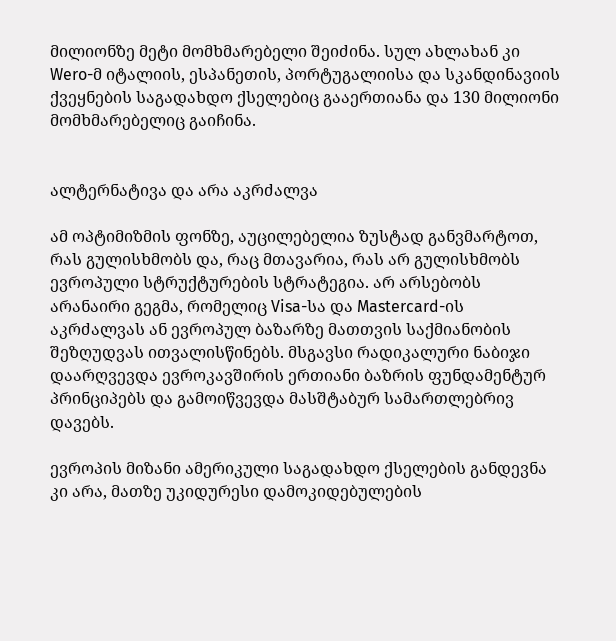მილიონზე მეტი მომხმარებელი შეიძინა. სულ ახლახან კი Wero-მ იტალიის, ესპანეთის, პორტუგალიისა და სკანდინავიის ქვეყნების საგადახდო ქსელებიც გააერთიანა და 130 მილიონი მომხმარებელიც გაიჩინა.


ალტერნატივა და არა აკრძალვა

ამ ოპტიმიზმის ფონზე, აუცილებელია ზუსტად განვმარტოთ, რას გულისხმობს და, რაც მთავარია, რას არ გულისხმობს ევროპული სტრუქტურების სტრატეგია. არ არსებობს არანაირი გეგმა, რომელიც Visa-სა და Mastercard-ის აკრძალვას ან ევროპულ ბაზარზე მათთვის საქმიანობის შეზღუდვას ითვალისწინებს. მსგავსი რადიკალური ნაბიჯი დაარღვევდა ევროკავშირის ერთიანი ბაზრის ფუნდამენტურ პრინციპებს და გამოიწვევდა მასშტაბურ სამართლებრივ დავებს.

ევროპის მიზანი ამერიკული საგადახდო ქსელების განდევნა კი არა, მათზე უკიდურესი დამოკიდებულების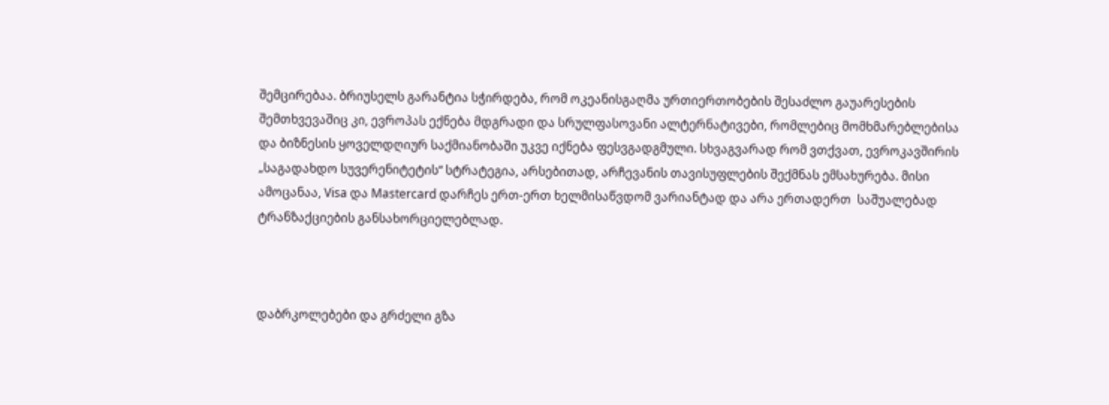შემცირებაა. ბრიუსელს გარანტია სჭირდება, რომ ოკეანისგაღმა ურთიერთობების შესაძლო გაუარესების შემთხვევაშიც კი, ევროპას ექნება მდგრადი და სრულფასოვანი ალტერნატივები, რომლებიც მომხმარებლებისა და ბიზნესის ყოველდღიურ საქმიანობაში უკვე იქნება ფესვგადგმული. სხვაგვარად რომ ვთქვათ, ევროკავშირის „საგადახდო სუვერენიტეტის“ სტრატეგია, არსებითად, არჩევანის თავისუფლების შექმნას ემსახურება. მისი ამოცანაა, Visa და Mastercard დარჩეს ერთ-ერთ ხელმისაწვდომ ვარიანტად და არა ერთადერთ  საშუალებად ტრანზაქციების განსახორციელებლად.



დაბრკოლებები და გრძელი გზა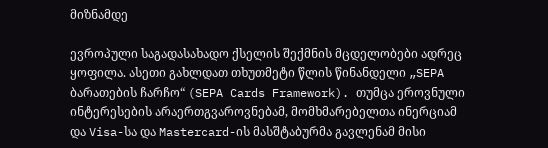მიზნამდე

ევროპული საგადასახადო ქსელის შექმნის მცდელობები ადრეც ყოფილა. ასეთი გახლდათ თხუთმეტი წლის წინანდელი „SEPA ბარათების ჩარჩო“ (SEPA Cards Framework). თუმცა ეროვნული ინტერესების არაერთგვაროვნებამ, მომხმარებელთა ინერციამ და Visa-სა და Mastercard-ის მასშტაბურმა გავლენამ მისი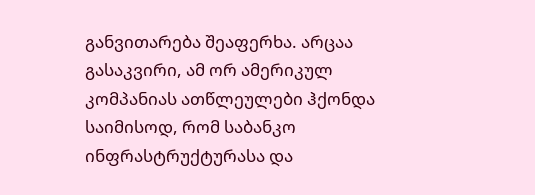განვითარება შეაფერხა. არცაა გასაკვირი, ამ ორ ამერიკულ კომპანიას ათწლეულები ჰქონდა საიმისოდ, რომ საბანკო ინფრასტრუქტურასა და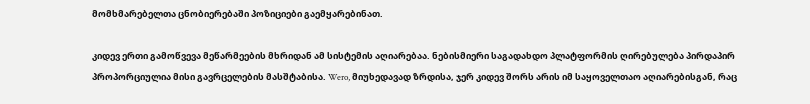მომხმარებელთა ცნობიერებაში პოზიციები გაემყარებინათ.

კიდევ ერთი გამოწვევა მეწარმეების მხრიდან ამ სისტემის აღიარებაა. ნებისმიერი საგადახდო პლატფორმის ღირებულება პირდაპირ პროპორციულია მისი გავრცელების მასშტაბისა. Wero, მიუხედავად ზრდისა, ჯერ კიდევ შორს არის იმ საყოველთაო აღიარებისგან, რაც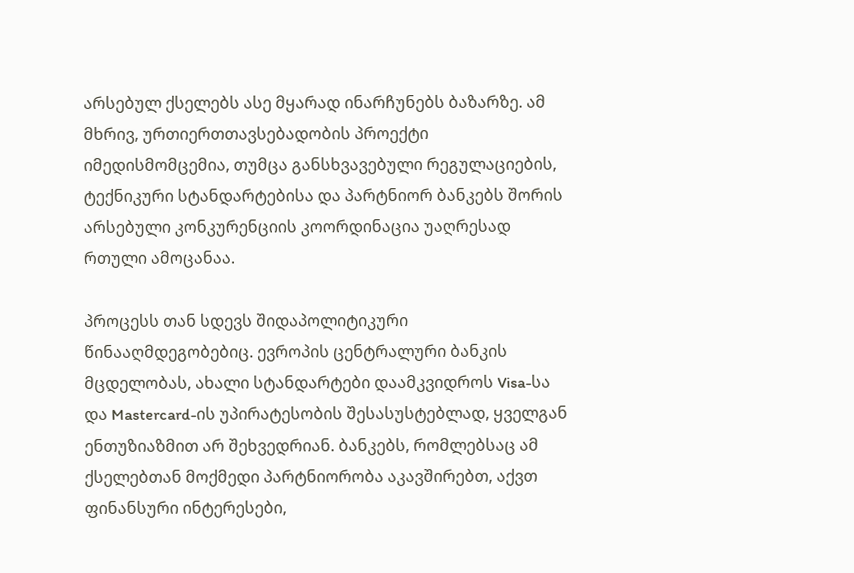არსებულ ქსელებს ასე მყარად ინარჩუნებს ბაზარზე. ამ მხრივ, ურთიერთთავსებადობის პროექტი იმედისმომცემია, თუმცა განსხვავებული რეგულაციების, ტექნიკური სტანდარტებისა და პარტნიორ ბანკებს შორის არსებული კონკურენციის კოორდინაცია უაღრესად რთული ამოცანაა.

პროცესს თან სდევს შიდაპოლიტიკური წინააღმდეგობებიც. ევროპის ცენტრალური ბანკის მცდელობას, ახალი სტანდარტები დაამკვიდროს Visa-სა და Mastercard-ის უპირატესობის შესასუსტებლად, ყველგან ენთუზიაზმით არ შეხვედრიან. ბანკებს, რომლებსაც ამ ქსელებთან მოქმედი პარტნიორობა აკავშირებთ, აქვთ ფინანსური ინტერესები,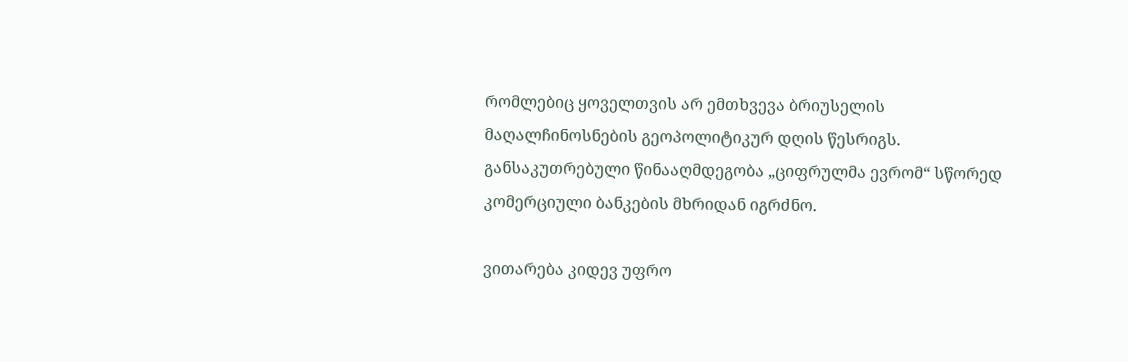რომლებიც ყოველთვის არ ემთხვევა ბრიუსელის მაღალჩინოსნების გეოპოლიტიკურ დღის წესრიგს. განსაკუთრებული წინააღმდეგობა „ციფრულმა ევრომ“ სწორედ კომერციული ბანკების მხრიდან იგრძნო.

ვითარება კიდევ უფრო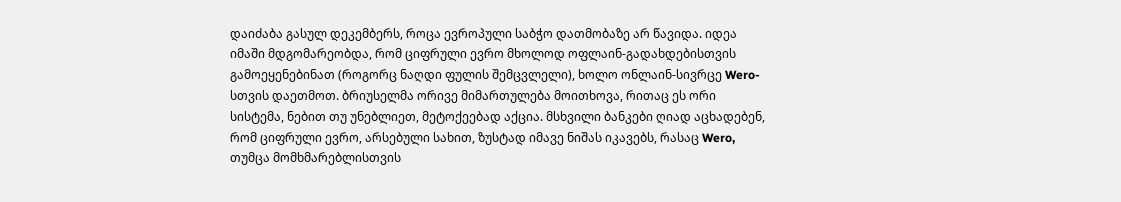დაიძაბა გასულ დეკემბერს, როცა ევროპული საბჭო დათმობაზე არ წავიდა. იდეა იმაში მდგომარეობდა, რომ ციფრული ევრო მხოლოდ ოფლაინ-გადახდებისთვის გამოეყენებინათ (როგორც ნაღდი ფულის შემცვლელი), ხოლო ონლაინ-სივრცე Wero-სთვის დაეთმოთ. ბრიუსელმა ორივე მიმართულება მოითხოვა, რითაც ეს ორი სისტემა, ნებით თუ უნებლიეთ, მეტოქეებად აქცია. მსხვილი ბანკები ღიად აცხადებენ, რომ ციფრული ევრო, არსებული სახით, ზუსტად იმავე ნიშას იკავებს, რასაც Wero, თუმცა მომხმარებლისთვის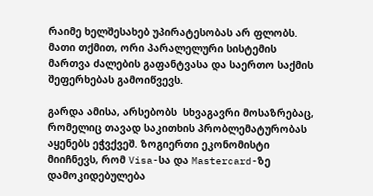რაიმე ხელშესახებ უპირატესობას არ ფლობს. მათი თქმით, ორი პარალელური სისტემის მართვა ძალების გაფანტვასა და საერთო საქმის შეფერხებას გამოიწვევს.

გარდა ამისა, არსებობს  სხვაგავრი მოსაზრებაც, რომელიც თავად საკითხის პრობლემატურობას აყენებს ეჭვქვეშ. ზოგიერთი ეკონომისტი მიიჩნევს, რომ Visa-სა და Mastercard-ზე დამოკიდებულება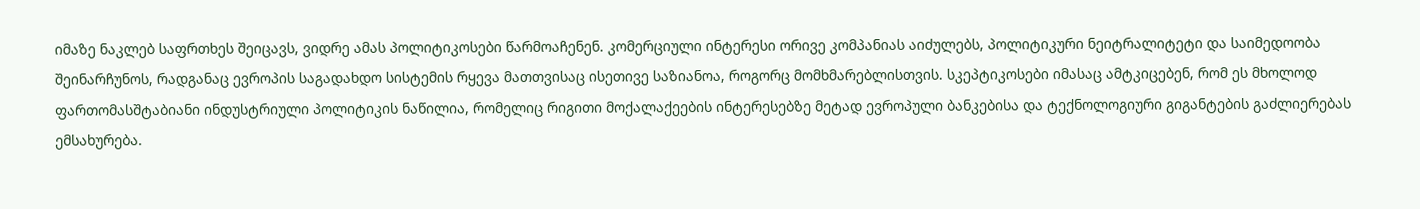იმაზე ნაკლებ საფრთხეს შეიცავს, ვიდრე ამას პოლიტიკოსები წარმოაჩენენ. კომერციული ინტერესი ორივე კომპანიას აიძულებს, პოლიტიკური ნეიტრალიტეტი და საიმედოობა შეინარჩუნოს, რადგანაც ევროპის საგადახდო სისტემის რყევა მათთვისაც ისეთივე საზიანოა, როგორც მომხმარებლისთვის. სკეპტიკოსები იმასაც ამტკიცებენ, რომ ეს მხოლოდ ფართომასშტაბიანი ინდუსტრიული პოლიტიკის ნაწილია, რომელიც რიგითი მოქალაქეების ინტერესებზე მეტად ევროპული ბანკებისა და ტექნოლოგიური გიგანტების გაძლიერებას ემსახურება.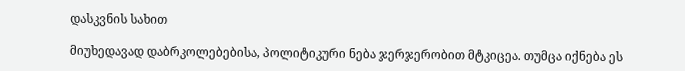დასკვნის სახით

მიუხედავად დაბრკოლებებისა, პოლიტიკური ნება ჯერჯერობით მტკიცეა. თუმცა იქნება ეს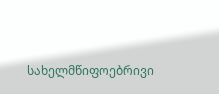სახელმწიფოებრივი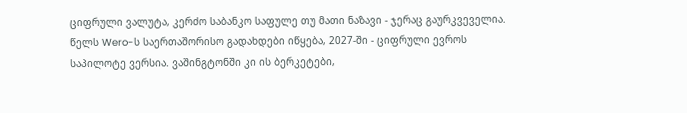ციფრული ვალუტა, კერძო საბანკო საფულე თუ მათი ნაზავი - ჯერაც გაურკვეველია. წელს Wero-ს საერთაშორისო გადახდები იწყება, 2027-ში - ციფრული ევროს საპილოტე ვერსია. ვაშინგტონში კი ის ბერკეტები,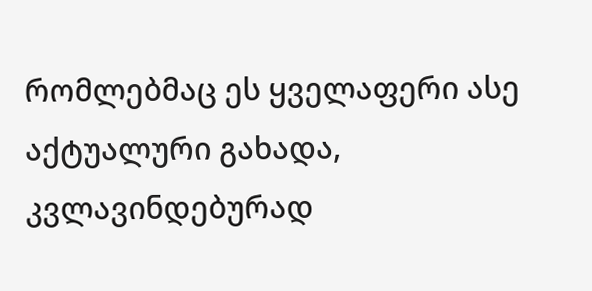რომლებმაც ეს ყველაფერი ასე აქტუალური გახადა, კვლავინდებურად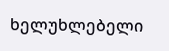ხელუხლებელი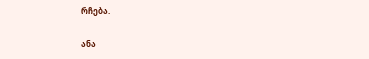რჩება.

ანა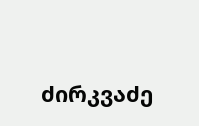ძირკვაძე